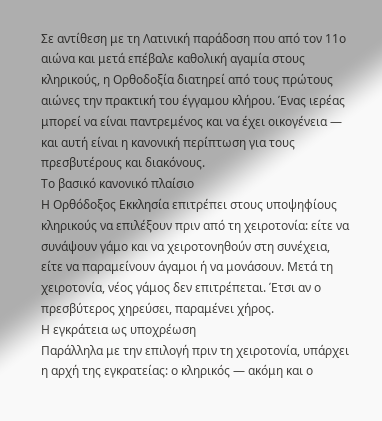Σε αντίθεση με τη Λατινική παράδοση που από τον 11ο αιώνα και μετά επέβαλε καθολική αγαμία στους κληρικούς, η Ορθοδοξία διατηρεί από τους πρώτους αιώνες την πρακτική του έγγαμου κλήρου. Ένας ιερέας μπορεί να είναι παντρεμένος και να έχει οικογένεια — και αυτή είναι η κανονική περίπτωση για τους πρεσβυτέρους και διακόνους.
Το βασικό κανονικό πλαίσιο
Η Ορθόδοξος Εκκλησία επιτρέπει στους υποψηφίους κληρικούς να επιλέξουν πριν από τη χειροτονία: είτε να συνάψουν γάμο και να χειροτονηθούν στη συνέχεια, είτε να παραμείνουν άγαμοι ή να μονάσουν. Μετά τη χειροτονία, νέος γάμος δεν επιτρέπεται. Έτσι αν ο πρεσβύτερος χηρεύσει, παραμένει χήρος.
Η εγκράτεια ως υποχρέωση
Παράλληλα με την επιλογή πριν τη χειροτονία, υπάρχει η αρχή της εγκρατείας: ο κληρικός — ακόμη και ο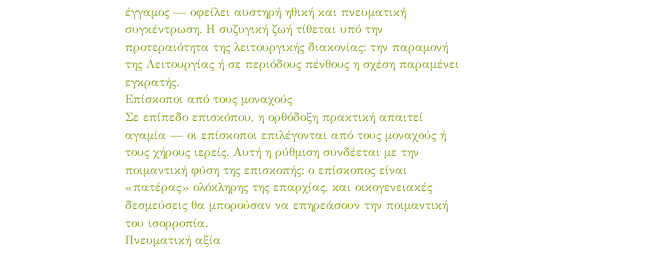έγγαμος — οφείλει αυστηρή ηθική και πνευματική συγκέντρωση. Η συζυγική ζωή τίθεται υπό την προτεραιότητα της λειτουργικής διακονίας: την παραμονή της Λειτουργίας ή σε περιόδους πένθους η σχέση παραμένει εγκρατής.
Επίσκοποι από τους μοναχούς
Σε επίπεδο επισκόπου, η ορθόδοξη πρακτική απαιτεί αγαμία — οι επίσκοποι επιλέγονται από τους μοναχούς ή τους χήρους ιερείς. Αυτή η ρύθμιση συνδέεται με την ποιμαντική φύση της επισκοπής: ο επίσκοπος είναι «πατέρας» ολόκληρης της επαρχίας, και οικογενειακές δεσμεύσεις θα μπορούσαν να επηρεάσουν την ποιμαντική του ισορροπία.
Πνευματική αξία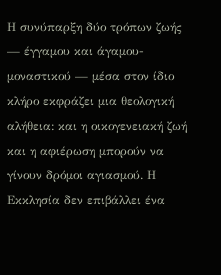Η συνύπαρξη δύο τρόπων ζωής — έγγαμου και άγαμου-μοναστικού — μέσα στον ίδιο κλήρο εκφράζει μια θεολογική αλήθεια: και η οικογενειακή ζωή και η αφιέρωση μπορούν να γίνουν δρόμοι αγιασμού. Η Εκκλησία δεν επιβάλλει ένα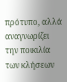πρότυπο, αλλά αναγνωρίζει την ποικιλία των κλήσεων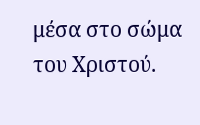μέσα στο σώμα του Χριστού.